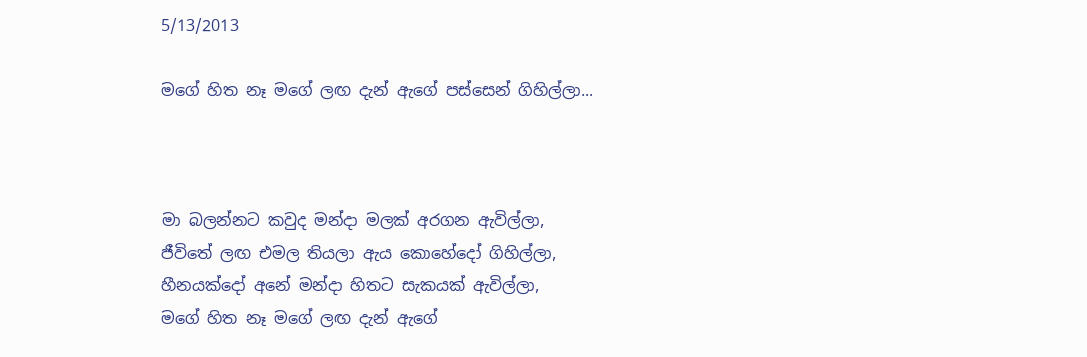5/13/2013

මගේ හිත නෑ මගේ ලඟ දැන් ඇගේ පස්සෙන් ගිහිල්ලා...



මා බලන්නට කවුද මන්දා මලක් අරගන ඇවිල්ලා,
ජීවිතේ ලඟ එමල තියලා ඇය කොහේදෝ ගිහිල්ලා,
හීනයක්දෝ අනේ මන්දා හිතට සැකයක් ඇවිල්ලා,
මගේ හිත නෑ මගේ ලඟ දැන් ඇගේ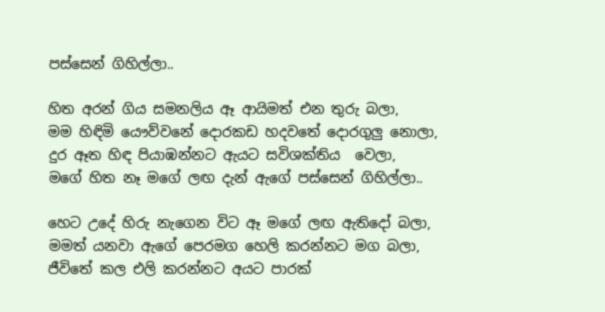පස්සෙන් ගිහිල්ලා..

හිත අරන් ගිය සමනලිය ඈ ආයිමත් එන තුරු බලා,
මම හිඳිමි යෞව්වනේ දොරකඩ හදවතේ දොරගුලු නොලා,
දුර ඈත හිඳ පියාඹන්නට ඇයට සවිශක්තිය  වෙලා,
මගේ හිත නෑ මගේ ලඟ දැන් ඇගේ පස්සෙන් ගිහිල්ලා..

හෙට උදේ හිරු නැගෙන විට ඈ මගේ ලඟ ඇතිදෝ බලා,
මමත් යනවා ඇගේ පෙරමග හෙලි කරන්නට මග බලා,
ජීවිතේ කල එලි කරන්නට අයට පාරක්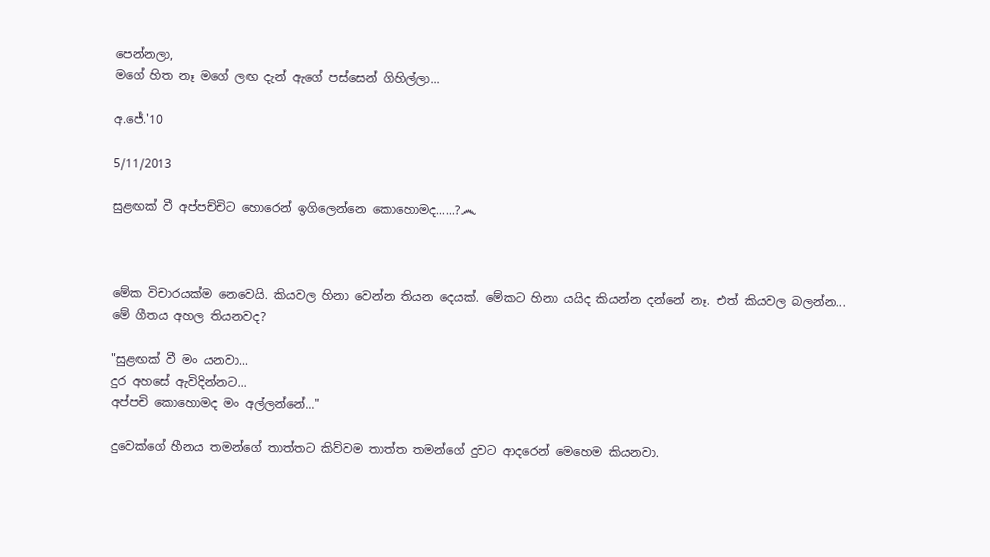පෙන්නලා,
මගේ හිත නෑ මගේ ලඟ දැන් ඇගේ පස්සෙන් ගිහිල්ලා...

අ.ජේ.'10

5/11/2013

සුළඟක් වී අප්පච්චිට හොරෙන් ඉගිලෙන්නෙ කොහොමද......?෴



මේක විචාරයක්ම නෙවෙයි. කියවල හිනා වෙන්න තියන දෙයක්. මේකට හිනා යයිද කියන්න දන්නේ නෑ. එත් කියවල බලන්න...
මේ ගීතය අහල තියනවද?

"සුළඟක් වී මං යනවා...
දුර අහසේ ඇවිදින්නට...
අප්පචි කොහොමද මං අල්ලන්නේ..."

දුවෙක්ගේ හීනය තමන්ගේ තාත්තට කිව්වම තාත්ත තමන්ගේ දුවට ආදරෙන් මෙහෙම කියනවා.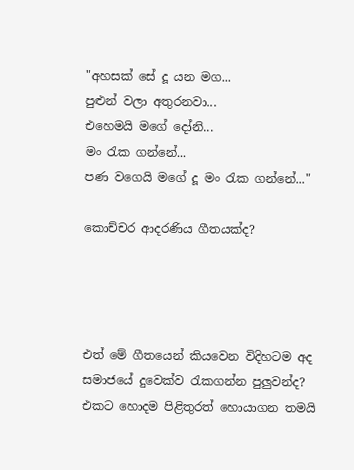"අහසක් සේ දූ යන මග...
පුළුන් වලා අතුරනවා...
එහෙමයි මගේ දෝනි...
මං රැක ගන්නේ...
පණ වගෙයි මගේ දූ මං රැක ගන්නේ..."

කොච්චර ආදරණිය ගීතයක්ද?




එත් මේ ගීතයෙන් කියවෙන විදිහටම අද සමාජයේ දුවෙක්ව රැකගන්න පුලුවන්ද? එකට හොදම පිළිතුරත් හොයාගන තමයි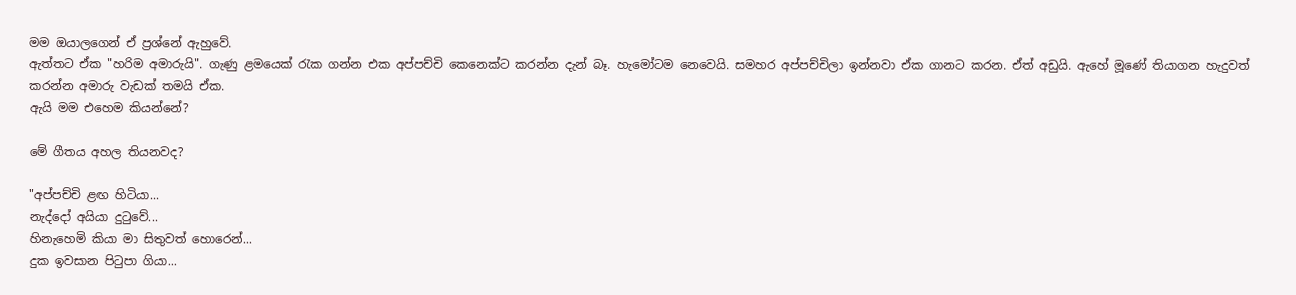මම ඔයාලගෙන් ඒ ප්‍රශ්නේ ඇහුවේ.
ඇත්තට ඒක "හරිම අමාරුයි". ගැණු ළමයෙක් රැක ගන්න එක අප්පච්චි කෙනෙක්ට කරන්න දැන් බෑ. හැමෝටම නෙවෙයි. සමහර අප්පච්චිලා ඉන්නවා ඒක ගානට කරන. ඒත් අඩුයි. ඇහේ මූණේ තියාගන හැදුවත් කරන්න අමාරු වැඩක් තමයි ඒක.
ඇයි මම එහෙම කියන්නේ?

මේ ගීතය අහල තියනවද?

"අප්පච්චි ළඟ හිටියා...
නැද්දෝ අයියා දුටුවේ...
හිනැහෙමි කියා මා සිතුවත් හොරෙන්...
දුක ඉවසාන පිටුපා ගියා...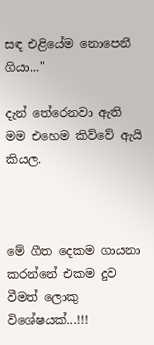සඳ එළියේම නොපෙනී ගියා..."

දැන් තේරෙනවා ඇති මම එහෙම කිව්වේ ඇයි කියල.



මේ ගීත දෙකම ගායනා කරන්නේ එකම දුව වීමත් ලොකු විශේෂයක්...!!!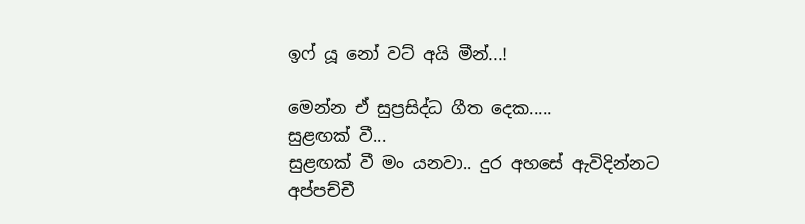ඉෆ් යූ නෝ වට් අයි මීන්...!

මෙන්න ඒ සුප්‍රසිද්ධ ගීත දෙක.....
සුළඟක් වී...
සුළඟක් වී මං යනවා.. දුර අහසේ ඇවිදින්නට
අප්පච්චී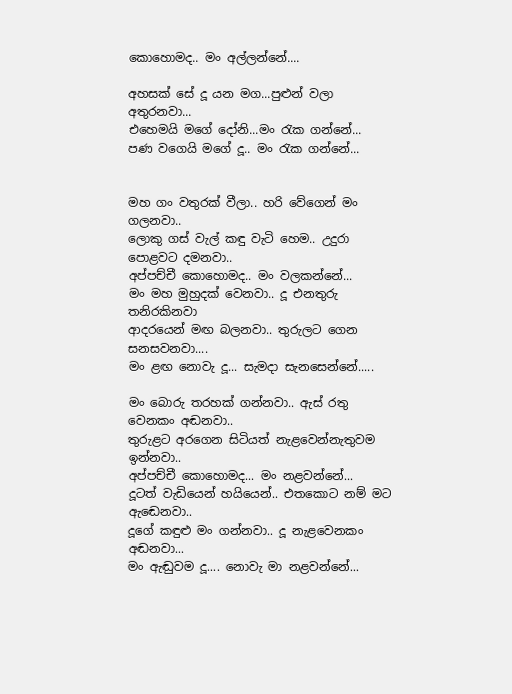කොහොමද.. මං අල්ලන්නේ....

අහසක් සේ දූ යන මග...පුළුන් වලා අතුරනවා...
එහෙමයි මගේ දෝනි...මං රැක ගන්නේ...
පණ වගෙයි මගේ දූ.. මං රැක ගන්නේ...


මහ ගං වතුරක් වීලා.. හරි වේගෙන් මං ගලනවා..
ලොකු ගස් වැල් කඳු වැටි හෙම.. උදුරා පොළවට දමනවා..
අප්පච්චී කොහොමද.. මං වලකන්නේ...
මං මහ මුහුදක් වෙනවා.. දූ එනතුරු තනිරකිනවා
ආදරයෙන් මඟ බලනවා.. තුරුලට ගෙන සනසවනවා....
මං ළඟ නොවැ දූ... සැමදා සැනසෙන්නේ.....

මං බොරු තරහක් ගන්නවා.. ඇස් රතු වෙනකං අඬනවා..
තුරුළට අරගෙන සිටියත් නැළවෙන්නැතුවම ඉන්නවා..
අප්පච්චී කොහොමද... මං නළවන්නේ...
දූටත් වැඩියෙන් හයියෙන්.. එතකොට නම් මට ඇඬෙනවා..
දූගේ කඳුළු මං ගන්නවා.. දූ නැළවෙනකං අඬනවා...
මං ඇඬුවම දූ.... නොවැ මා නළවන්නේ...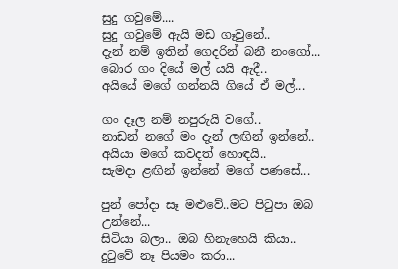සුදු ගවුමේ....
සුදු ගවුමේ ඇයි මඩ ගෑවුනේ..
දැන් නම් ඉතින් ගෙදරින් බනී නංගෝ...
බොර ගං දියේ මල් යයි ඇදී..
අයියේ මගේ ගන්නයි ගියේ ඒ මල්...

ගං දෑල නම් නපුරුයි වගේ..
නාඩන් නගේ මං දැන් ලඟින් ඉන්නේ..
අයියා මගේ කවදත් හොඳයි..
සැමදා ළඟින් ඉන්නේ මගේ පණසේ...

පුන් පෝදා සෑ මළුවේ..මට පිටුපා ඔබ උන්නේ...
සිටියා බලා.. ඔබ හිනැහෙයි කියා..
දුටුවේ නෑ පියමං කරා...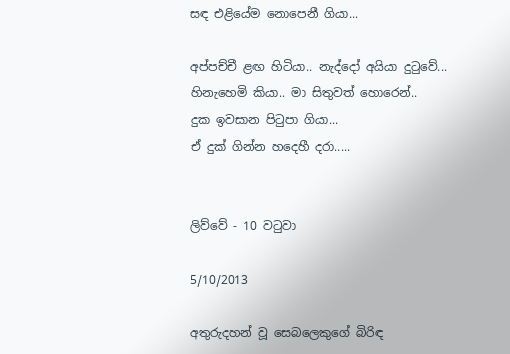සඳ එළියේම නොපෙනී ගියා...

අප්පච්චී ළඟ හිටියා.. නැද්දෝ අයියා දුටුවේ...
හිනැහෙමි කියා.. මා සිතුවත් හොරෙන්..
දුක ඉවසාන පිටුපා ගියා...
ඒ දුක් ගින්න හදෙහී දරා.....


ලිව්වේ - 10 වටුවා

5/10/2013

අතුරුදහන් වූ සෙබලෙකුගේ බිරිඳ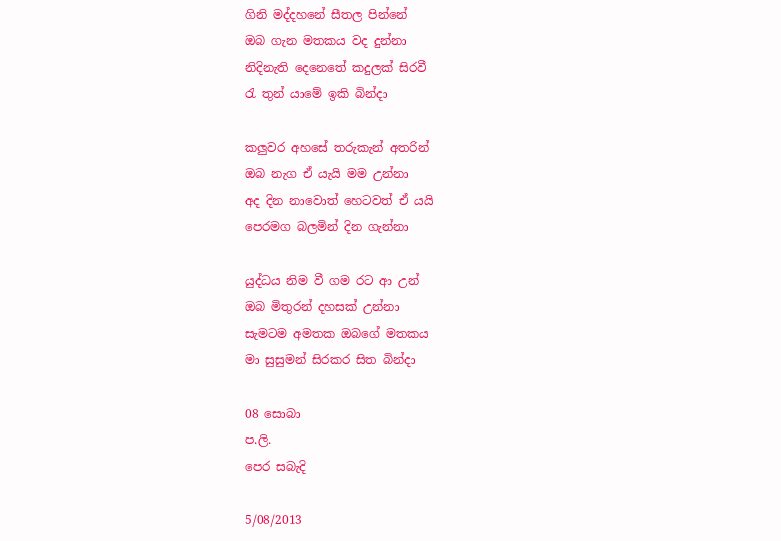ගිනි මද්දහනේ සීතල පින්නේ
ඔබ ගැන මතකය වද දුන්නා
නිදිනැති දෙනෙතේ කදුලක් සිරවී
රැ තුන් යාමේ ඉකි බින්දා

කලුවර අහසේ තරුකැන් අතරින්
ඔබ නැග ඒ යැයි මම උන්නා
අද දින නාවොත් හෙටවත් ඒ යයි
පෙරමග බලමින් දින ගැන්නා

යුද්ධය නිම වී ගම රට ආ උන්
ඔබ මිතුරන් දහසක් උන්නා
සැමටම අමතක ඔබගේ මතකය
මා සුසුමන් සිරකර සිත බින්දා

08 සොබා
ප.ලි.
පෙර සබැදි

5/08/2013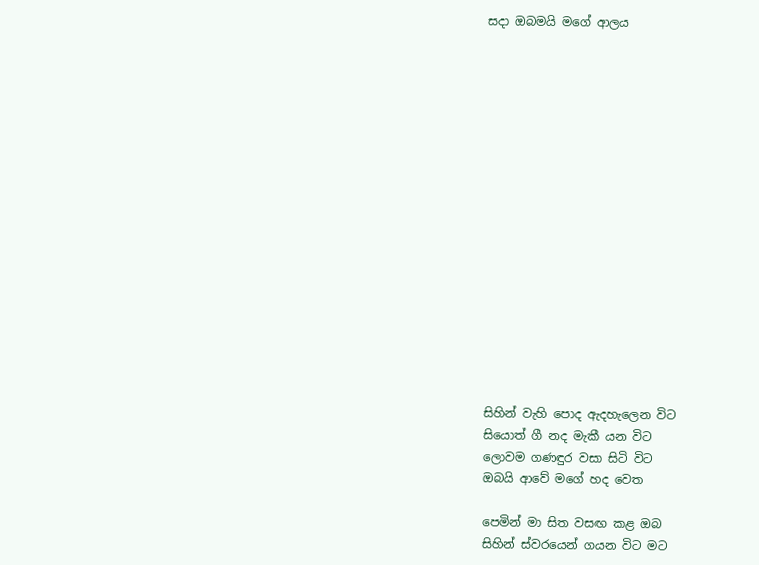සදා ඔබමයි මගේ ආලය

















සිහින් වැහි පොද ඇදහැලෙන විට
සියොත් ගී නද මැකී යන විට
ලොවම ගණඳුර වසා සිටි විට
ඔබයි ආවේ මගේ හද වෙත

පෙමින් මා සිත වසඟ කළ ඔබ
සිහින් ස්වරයෙන් ගයන විට මට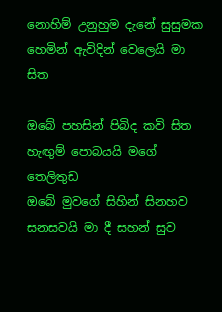නොහිම් උනුහුම දැනේ සුසුමක
හෙමින් ඇවිදින් වෙලෙයි මා සිත

ඔබේ පහසින් පිබිද කවි සිත
හැඟුම් පොබයයි මගේ තෙලිතුඩ
ඔබේ මුවගේ සිහින් සිනහව
සනසවයි මා දී සහන් සුව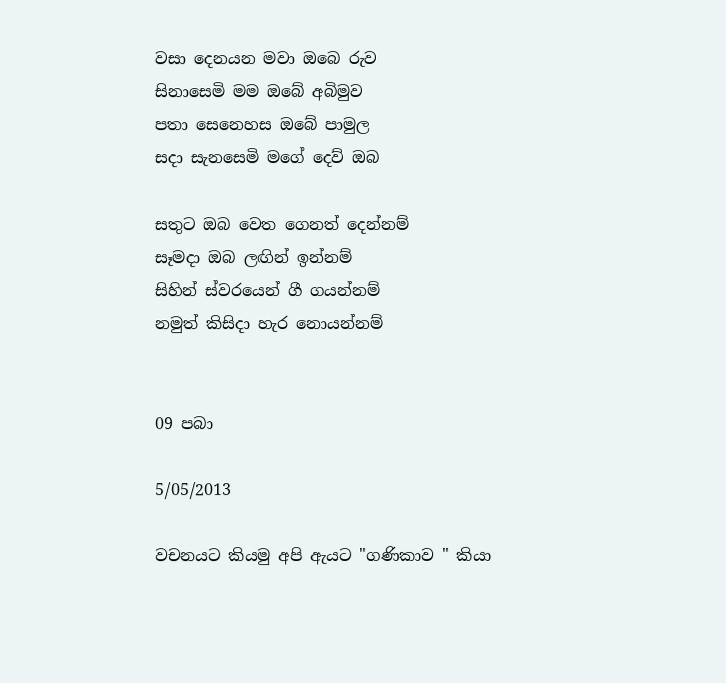වසා දෙනයන මවා ඔබෙ රුව
සිනාසෙමි මම ඔබේ අබිමුව
පතා සෙනෙහස ඔබේ පාමුල
සදා සැනසෙමි මගේ දෙව් ඔබ

සතුට ඔබ වෙත ගෙනත් දෙන්නම්
සෑමදා ඔබ ලඟින් ඉන්නම්
සිහින් ස්වරයෙන් ගී ගයන්නම්
නමුත් කිසිදා හැර නොයන්නම්


09 පබා

5/05/2013

වචනයට කියමු අපි ඇයට "ගණිකාව " කියා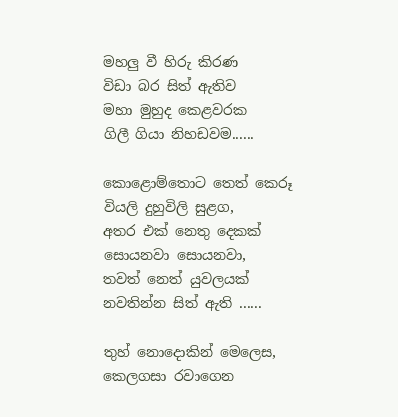මහලු වී හිරු කිරණ
විඩා බර සිත් ඇතිව
මහා මුහුද කෙළවරක
ගිලී ගියා නිහඩවම......

කොළොම්තොට තෙත් කෙරූ
වියලි දුහුවිලි සුළග,
අතර එක් නෙතු දෙකක්
සොයනවා සොයනවා,
තවත් නෙත් යුවලයක්
නවතින්න සිත් ඇති ......

තුහ් නොදොකින් මෙලෙස,
කෙලගසා රවාගෙන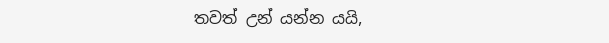තවත් උන් යන්න යයි,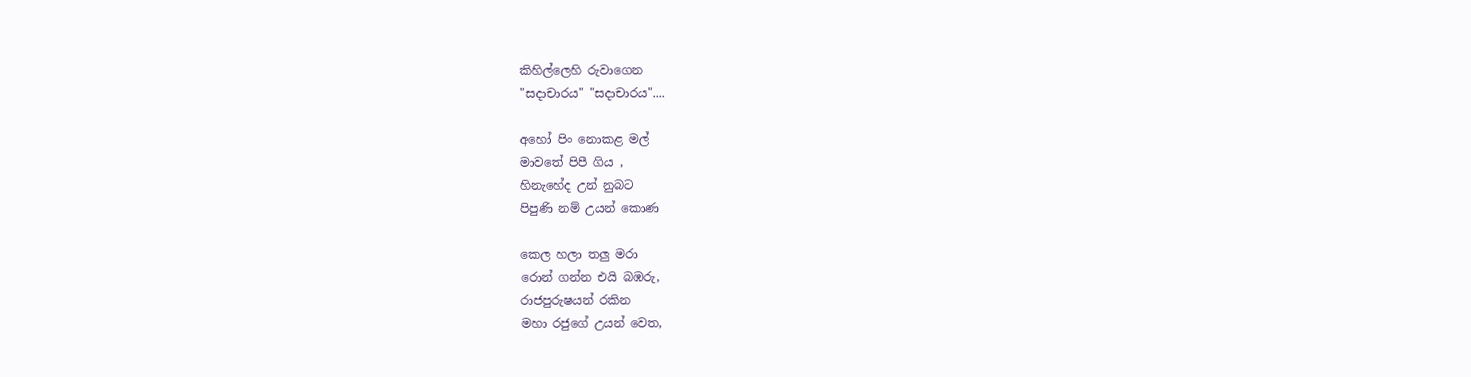කිහිල්ලෙහි රුවාගෙන
"සදාචාරය" "සදාචාරය"....

අහෝ පිං නොකළ මල්
මාවතේ පිපී ගිය ,
හිනැහේද උන් නුබට
පිපුණි නම් උයන් කොණ

කෙල හලා තලු මරා
රොන් ගන්න එයි බඹරු,
රාජපුරුෂයන් රකින
මහා රජුගේ උයන් වෙත,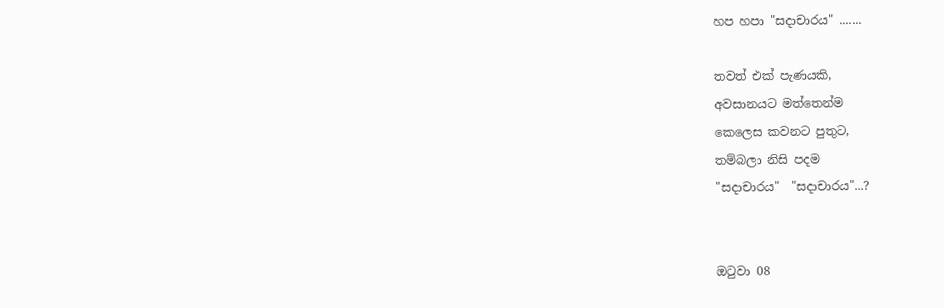හප හපා "සදාචාරය" .......

තවත් එක් පැණයකි,
අවසානයට මත්තෙන්ම
කෙලෙස කවනට පුතුට,
තම්බලා නිසි පදම
"සදාචාරය"  "සදාචාරය"...?


ඔටුවා 08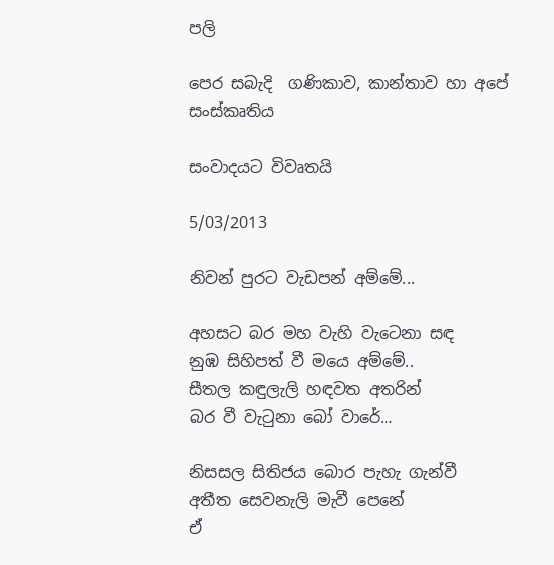පලි

පෙර සබැදි  ගණිකාව, කාන්තාව හා අපේ සංස්කෘතිය

සංවාදයට විවෘතයි

5/03/2013

නිවන් පුරට වැඩපන් අම්මේ...

අහසට බර මහ වැහි වැටෙනා සඳ
නුඹ සිහිපත් වී මයෙ අම්මේ..
සීතල කඳුලැලි හඳවත අතරින්
බර වී වැටුනා බෝ වාරේ…

නිසසල සිතිජය බොර පැහැ ගැන්වී
අතීත සෙවනැලි මැවී පෙනේ
ඒ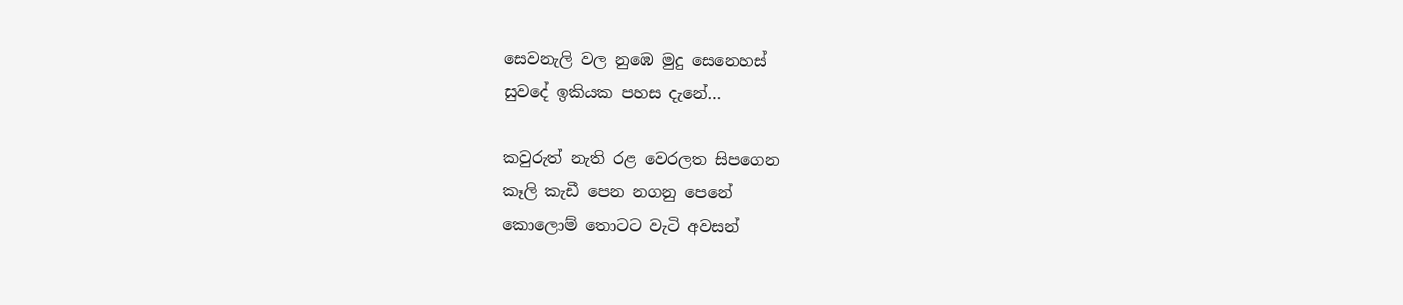සෙවනැලි වල නුඹෙ මුදු සෙනෙහස්
සුවදේ ඉකියක පහස දැනේ…

කවුරුත් නැති රළ වෙරලත සිපගෙන
කෑලි කැඩී පෙන නගනු පෙනේ
කොලොම් තොටට වැටි අවසන්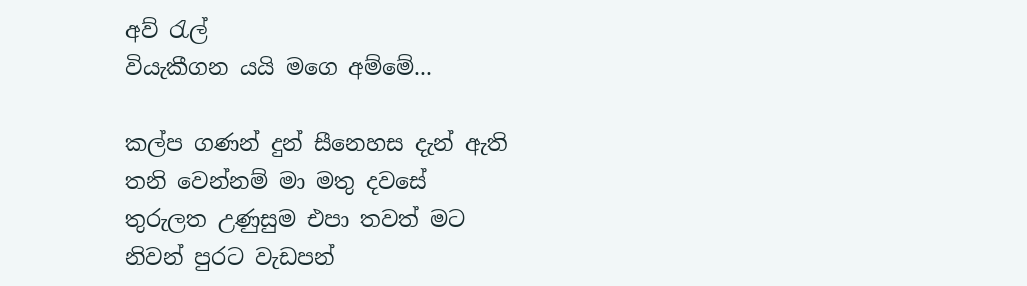අව් රැල්
වියැකීගන යයි මගෙ අම්මේ...

කල්ප ගණන් දුන් සීනෙහස දැන් ඇති
තනි වෙන්නම් මා මතු දවසේ
තුරුලත උණුසුම එපා තවත් මට
නිවන් පුරට වැඩපන්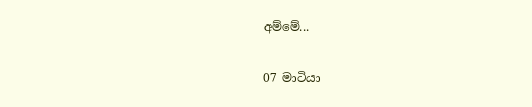අම්මේ...


07 මාටියා